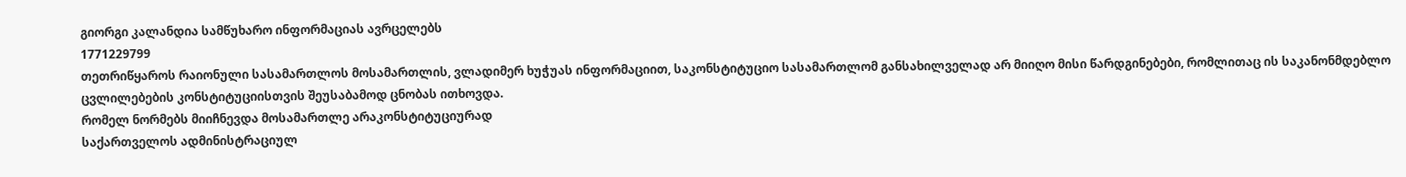გიორგი კალანდია სამწუხარო ინფორმაციას ავრცელებს
1771229799
თეთრიწყაროს რაიონული სასამართლოს მოსამართლის, ვლადიმერ ხუჭუას ინფორმაციით, საკონსტიტუციო სასამართლომ განსახილველად არ მიიღო მისი წარდგინებები, რომლითაც ის საკანონმდებლო ცვლილებების კონსტიტუციისთვის შეუსაბამოდ ცნობას ითხოვდა.
რომელ ნორმებს მიიჩნევდა მოსამართლე არაკონსტიტუციურად
საქართველოს ადმინისტრაციულ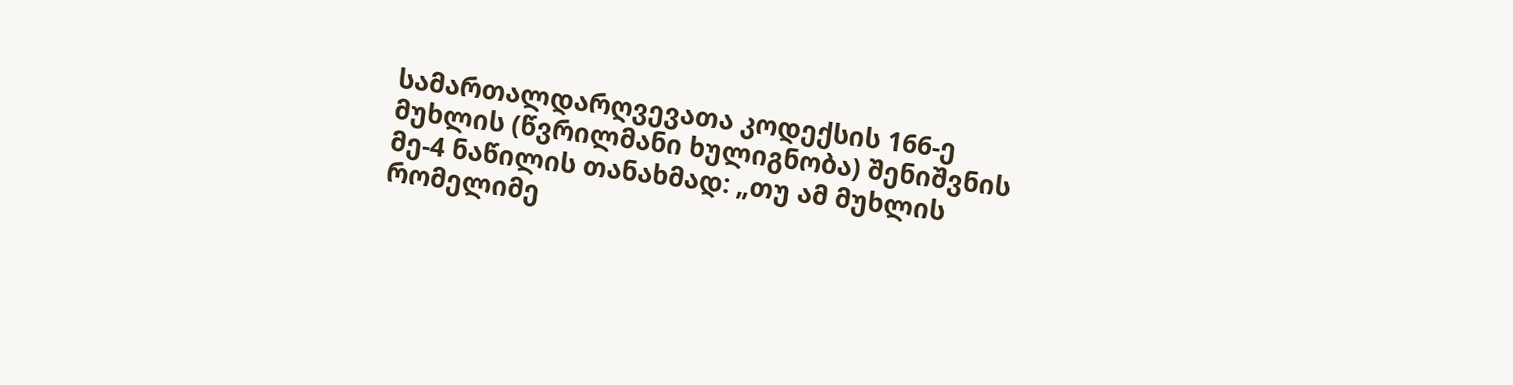სამართალდარღვევათა კოდექსის 166-ე მუხლის (წვრილმანი ხულიგნობა) შენიშვნის მე-4 ნაწილის თანახმად: „თუ ამ მუხლის რომელიმე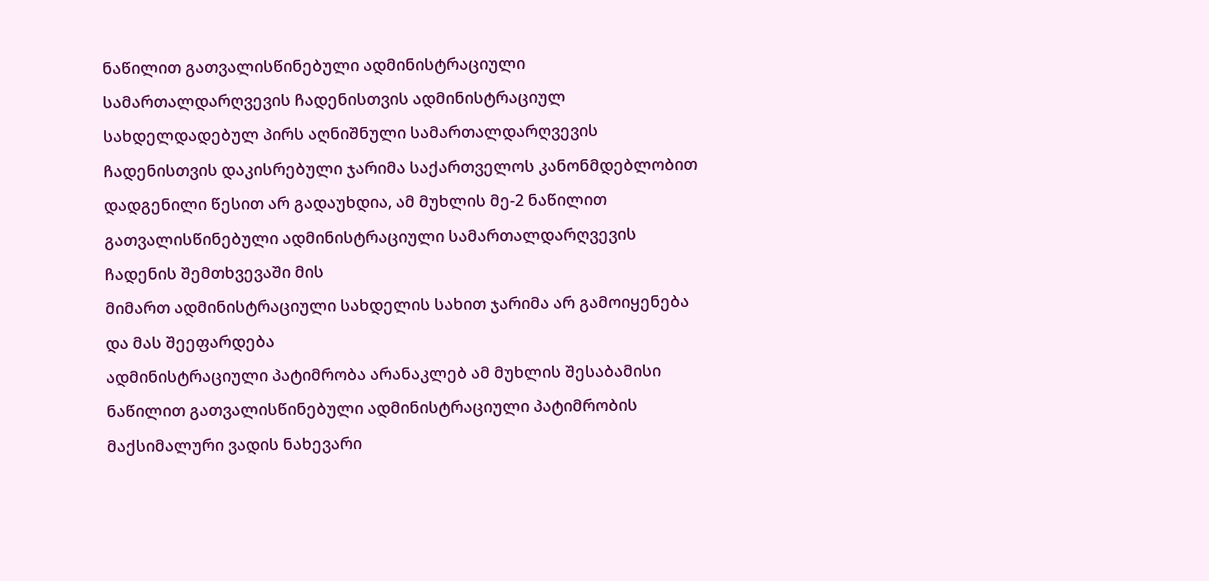ნაწილით გათვალისწინებული ადმინისტრაციული სამართალდარღვევის ჩადენისთვის ადმინისტრაციულ სახდელდადებულ პირს აღნიშნული სამართალდარღვევის ჩადენისთვის დაკისრებული ჯარიმა საქართველოს კანონმდებლობით დადგენილი წესით არ გადაუხდია, ამ მუხლის მე-2 ნაწილით
გათვალისწინებული ადმინისტრაციული სამართალდარღვევის ჩადენის შემთხვევაში მის
მიმართ ადმინისტრაციული სახდელის სახით ჯარიმა არ გამოიყენება და მას შეეფარდება
ადმინისტრაციული პატიმრობა არანაკლებ ამ მუხლის შესაბამისი ნაწილით გათვალისწინებული ადმინისტრაციული პატიმრობის მაქსიმალური ვადის ნახევარი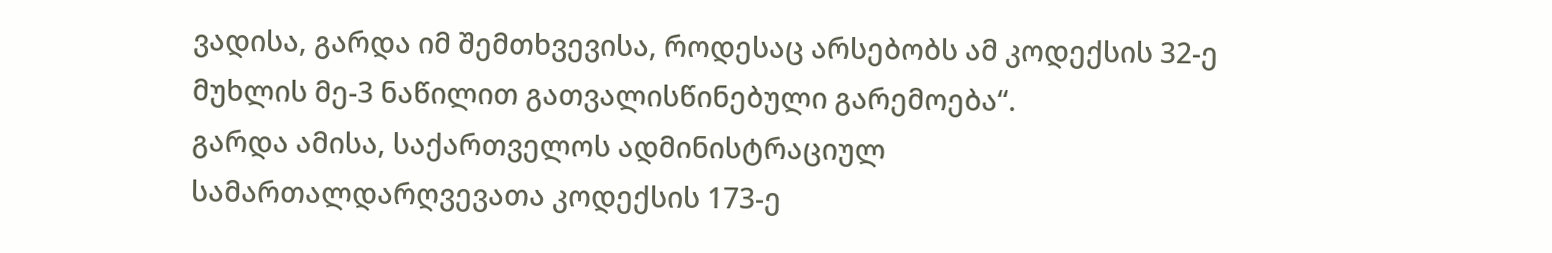ვადისა, გარდა იმ შემთხვევისა, როდესაც არსებობს ამ კოდექსის 32-ე მუხლის მე-3 ნაწილით გათვალისწინებული გარემოება“.
გარდა ამისა, საქართველოს ადმინისტრაციულ სამართალდარღვევათა კოდექსის 173-ე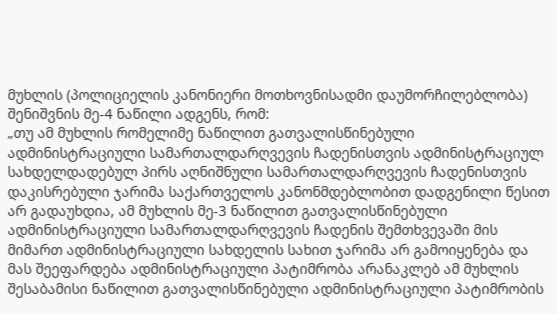მუხლის (პოლიციელის კანონიერი მოთხოვნისადმი დაუმორჩილებლობა) შენიშვნის მე-4 ნაწილი ადგენს, რომ:
„თუ ამ მუხლის რომელიმე ნაწილით გათვალისწინებული ადმინისტრაციული სამართალდარღვევის ჩადენისთვის ადმინისტრაციულ სახდელდადებულ პირს აღნიშნული სამართალდარღვევის ჩადენისთვის დაკისრებული ჯარიმა საქართველოს კანონმდებლობით დადგენილი წესით არ გადაუხდია, ამ მუხლის მე-3 ნაწილით გათვალისწინებული ადმინისტრაციული სამართალდარღვევის ჩადენის შემთხვევაში მის მიმართ ადმინისტრაციული სახდელის სახით ჯარიმა არ გამოიყენება და მას შეეფარდება ადმინისტრაციული პატიმრობა არანაკლებ ამ მუხლის შესაბამისი ნაწილით გათვალისწინებული ადმინისტრაციული პატიმრობის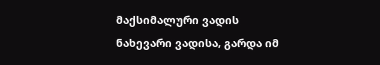მაქსიმალური ვადის ნახევარი ვადისა, გარდა იმ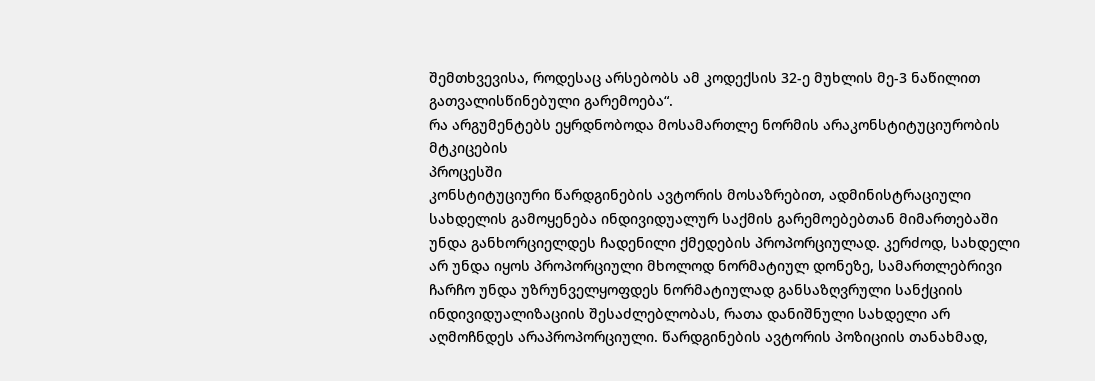შემთხვევისა, როდესაც არსებობს ამ კოდექსის 32-ე მუხლის მე-3 ნაწილით გათვალისწინებული გარემოება“.
რა არგუმენტებს ეყრდნობოდა მოსამართლე ნორმის არაკონსტიტუციურობის მტკიცების
პროცესში
კონსტიტუციური წარდგინების ავტორის მოსაზრებით, ადმინისტრაციული სახდელის გამოყენება ინდივიდუალურ საქმის გარემოებებთან მიმართებაში უნდა განხორციელდეს ჩადენილი ქმედების პროპორციულად. კერძოდ, სახდელი არ უნდა იყოს პროპორციული მხოლოდ ნორმატიულ დონეზე, სამართლებრივი ჩარჩო უნდა უზრუნველყოფდეს ნორმატიულად განსაზღვრული სანქციის ინდივიდუალიზაციის შესაძლებლობას, რათა დანიშნული სახდელი არ აღმოჩნდეს არაპროპორციული. წარდგინების ავტორის პოზიციის თანახმად,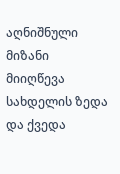აღნიშნული მიზანი მიიღწევა სახდელის ზედა და ქვედა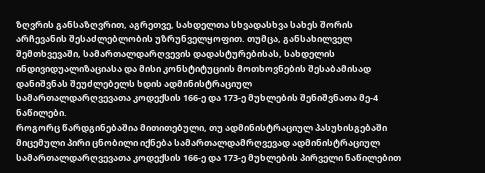ზღვრის განსაზღვრით, აგრეთვე, სახდელთა სხვადასხვა სახეს შორის არჩევანის შესაძლებლობის უზრუნველყოფით. თუმცა, განსახილველ შემთხვევაში, სამართალდარღვევის დადასტურებისას, სახდელის ინდივიდუალიზაციასა და მისი კონსტიტუციის მოთხოვნების შესაბამისად დანიშვნას შეუძლებელს ხდის ადმინისტრაციულ
სამართალდარღვევათა კოდექსის 166-ე და 173-ე მუხლების შენიშვნათა მე-4 ნაწილები.
როგორც წარდგინებაშია მითითებული, თუ ადმინისტრაციულ პასუხისგებაში მიცემული პირი ცნობილი იქნება სამართალდამრღვევად ადმინისტრაციულ სამართალდარღვევათა კოდექსის 166-ე და 173-ე მუხლების პირველი ნაწილებით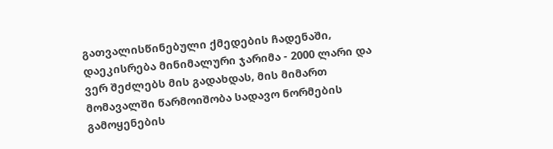გათვალისწინებული ქმედების ჩადენაში, დაეკისრება მინიმალური ჯარიმა - 2000 ლარი და ვერ შეძლებს მის გადახდას, მის მიმართ მომავალში წარმოიშობა სადავო ნორმების გამოყენების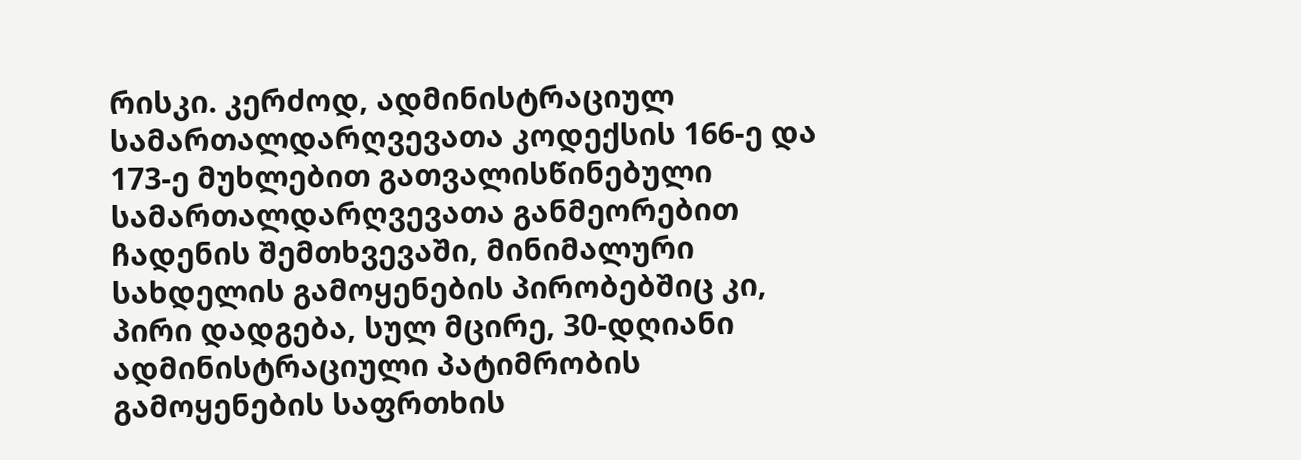რისკი. კერძოდ, ადმინისტრაციულ სამართალდარღვევათა კოდექსის 166-ე და 173-ე მუხლებით გათვალისწინებული სამართალდარღვევათა განმეორებით ჩადენის შემთხვევაში, მინიმალური სახდელის გამოყენების პირობებშიც კი, პირი დადგება, სულ მცირე, 30-დღიანი ადმინისტრაციული პატიმრობის გამოყენების საფრთხის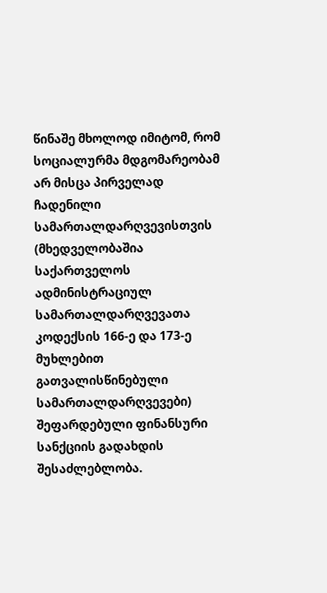წინაშე მხოლოდ იმიტომ, რომ სოციალურმა მდგომარეობამ არ მისცა პირველად ჩადენილი სამართალდარღვევისთვის (მხედველობაშია საქართველოს ადმინისტრაციულ სამართალდარღვევათა კოდექსის 166-ე და 173-ე მუხლებით გათვალისწინებული სამართალდარღვევები) შეფარდებული ფინანსური სანქციის გადახდის შესაძლებლობა.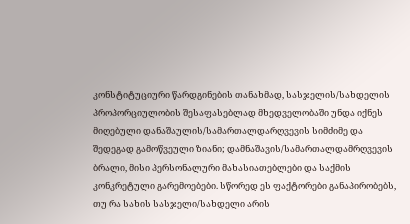კონსტიტუციური წარდგინების თანახმად, სასჯელის/სახდელის პროპორციულობის შესაფასებლად მხედველობაში უნდა იქნეს მიღებული დანაშაულის/სამართალდარღვევის სიმძიმე და შედეგად გამოწვეული ზიანი; დამნაშავის/სამართალდამრღვევის ბრალი, მისი პერსონალური მახასიათებლები და საქმის კონკრეტული გარემოებები. სწორედ ეს ფაქტორები განაპირობებს, თუ რა სახის სასჯელი/სახდელი არის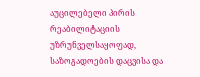აუცილებელი პირის რეაბილიტაციის უზრუნველსაყოფად, საზოგადოების დაცვისა და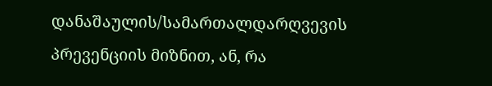დანაშაულის/სამართალდარღვევის პრევენციის მიზნით, ან, რა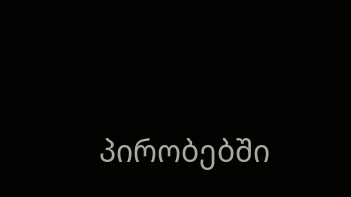პირობებში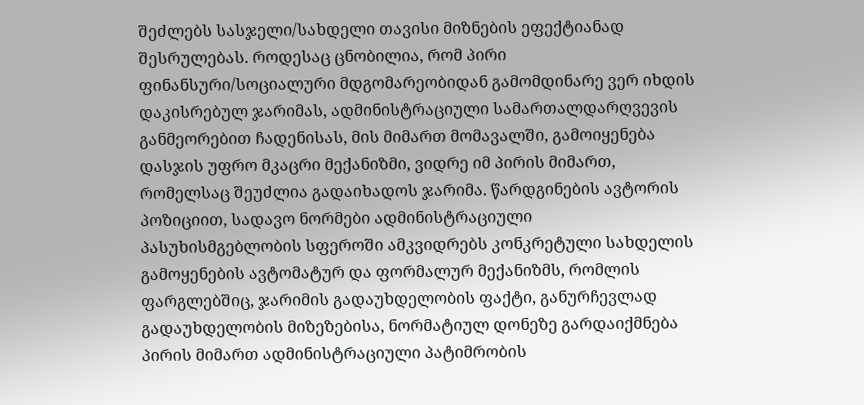შეძლებს სასჯელი/სახდელი თავისი მიზნების ეფექტიანად შესრულებას. როდესაც ცნობილია, რომ პირი ფინანსური/სოციალური მდგომარეობიდან გამომდინარე ვერ იხდის დაკისრებულ ჯარიმას, ადმინისტრაციული სამართალდარღვევის განმეორებით ჩადენისას, მის მიმართ მომავალში, გამოიყენება დასჯის უფრო მკაცრი მექანიზმი, ვიდრე იმ პირის მიმართ, რომელსაც შეუძლია გადაიხადოს ჯარიმა. წარდგინების ავტორის პოზიციით, სადავო ნორმები ადმინისტრაციული პასუხისმგებლობის სფეროში ამკვიდრებს კონკრეტული სახდელის გამოყენების ავტომატურ და ფორმალურ მექანიზმს, რომლის ფარგლებშიც, ჯარიმის გადაუხდელობის ფაქტი, განურჩევლად გადაუხდელობის მიზეზებისა, ნორმატიულ დონეზე გარდაიქმნება პირის მიმართ ადმინისტრაციული პატიმრობის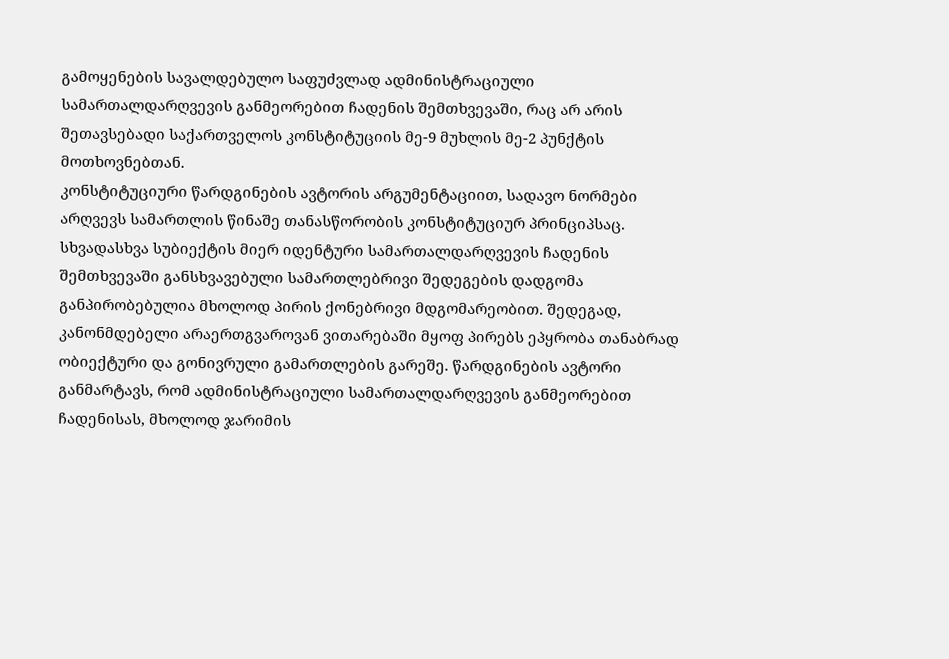გამოყენების სავალდებულო საფუძვლად ადმინისტრაციული სამართალდარღვევის განმეორებით ჩადენის შემთხვევაში, რაც არ არის შეთავსებადი საქართველოს კონსტიტუციის მე-9 მუხლის მე-2 პუნქტის მოთხოვნებთან.
კონსტიტუციური წარდგინების ავტორის არგუმენტაციით, სადავო ნორმები არღვევს სამართლის წინაშე თანასწორობის კონსტიტუციურ პრინციპსაც. სხვადასხვა სუბიექტის მიერ იდენტური სამართალდარღვევის ჩადენის შემთხვევაში განსხვავებული სამართლებრივი შედეგების დადგომა განპირობებულია მხოლოდ პირის ქონებრივი მდგომარეობით. შედეგად, კანონმდებელი არაერთგვაროვან ვითარებაში მყოფ პირებს ეპყრობა თანაბრად ობიექტური და გონივრული გამართლების გარეშე. წარდგინების ავტორი განმარტავს, რომ ადმინისტრაციული სამართალდარღვევის განმეორებით ჩადენისას, მხოლოდ ჯარიმის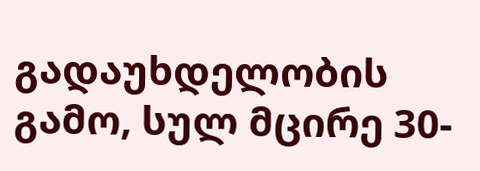გადაუხდელობის გამო, სულ მცირე 30-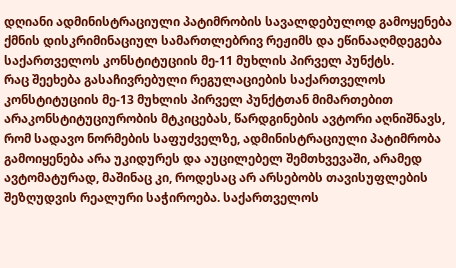დღიანი ადმინისტრაციული პატიმრობის სავალდებულოდ გამოყენება ქმნის დისკრიმინაციულ სამართლებრივ რეჟიმს და ეწინააღმდეგება საქართველოს კონსტიტუციის მე-11 მუხლის პირველ პუნქტს.
რაც შეეხება გასაჩივრებული რეგულაციების საქართველოს კონსტიტუციის მე-13 მუხლის პირველ პუნქტთან მიმართებით არაკონსტიტუციურობის მტკიცებას, წარდგინების ავტორი აღნიშნავს, რომ სადავო ნორმების საფუძველზე, ადმინისტრაციული პატიმრობა გამოიყენება არა უკიდურეს და აუცილებელ შემთხვევაში, არამედ ავტომატურად, მაშინაც კი, როდესაც არ არსებობს თავისუფლების შეზღუდვის რეალური საჭიროება. საქართველოს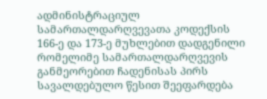ადმინისტრაციულ სამართალდარღვევათა კოდექსის 166-ე და 173-ე მუხლებით დადგენილი რომელიმე სამართალდარღვევის განმეორებით ჩადენისას პირს სავალდებულო წესით შეეფარდება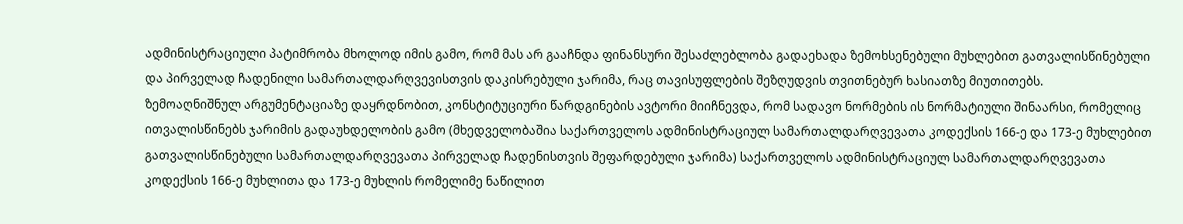ადმინისტრაციული პატიმრობა მხოლოდ იმის გამო, რომ მას არ გააჩნდა ფინანსური შესაძლებლობა გადაეხადა ზემოხსენებული მუხლებით გათვალისწინებული და პირველად ჩადენილი სამართალდარღვევისთვის დაკისრებული ჯარიმა, რაც თავისუფლების შეზღუდვის თვითნებურ ხასიათზე მიუთითებს.
ზემოაღნიშნულ არგუმენტაციაზე დაყრდნობით, კონსტიტუციური წარდგინების ავტორი მიიჩნევდა, რომ სადავო ნორმების ის ნორმატიული შინაარსი, რომელიც ითვალისწინებს ჯარიმის გადაუხდელობის გამო (მხედველობაშია საქართველოს ადმინისტრაციულ სამართალდარღვევათა კოდექსის 166-ე და 173-ე მუხლებით გათვალისწინებული სამართალდარღვევათა პირველად ჩადენისთვის შეფარდებული ჯარიმა) საქართველოს ადმინისტრაციულ სამართალდარღვევათა კოდექსის 166-ე მუხლითა და 173-ე მუხლის რომელიმე ნაწილით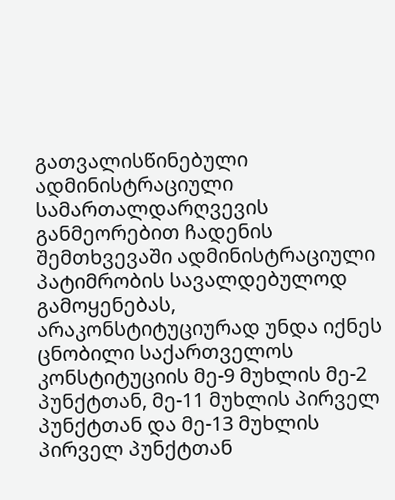გათვალისწინებული ადმინისტრაციული სამართალდარღვევის განმეორებით ჩადენის შემთხვევაში ადმინისტრაციული პატიმრობის სავალდებულოდ გამოყენებას, არაკონსტიტუციურად უნდა იქნეს ცნობილი საქართველოს კონსტიტუციის მე-9 მუხლის მე-2 პუნქტთან, მე-11 მუხლის პირველ პუნქტთან და მე-13 მუხლის პირველ პუნქტთან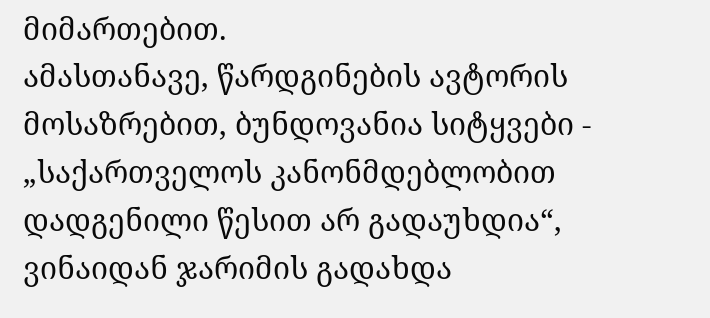მიმართებით.
ამასთანავე, წარდგინების ავტორის მოსაზრებით, ბუნდოვანია სიტყვები - „საქართველოს კანონმდებლობით დადგენილი წესით არ გადაუხდია“, ვინაიდან ჯარიმის გადახდა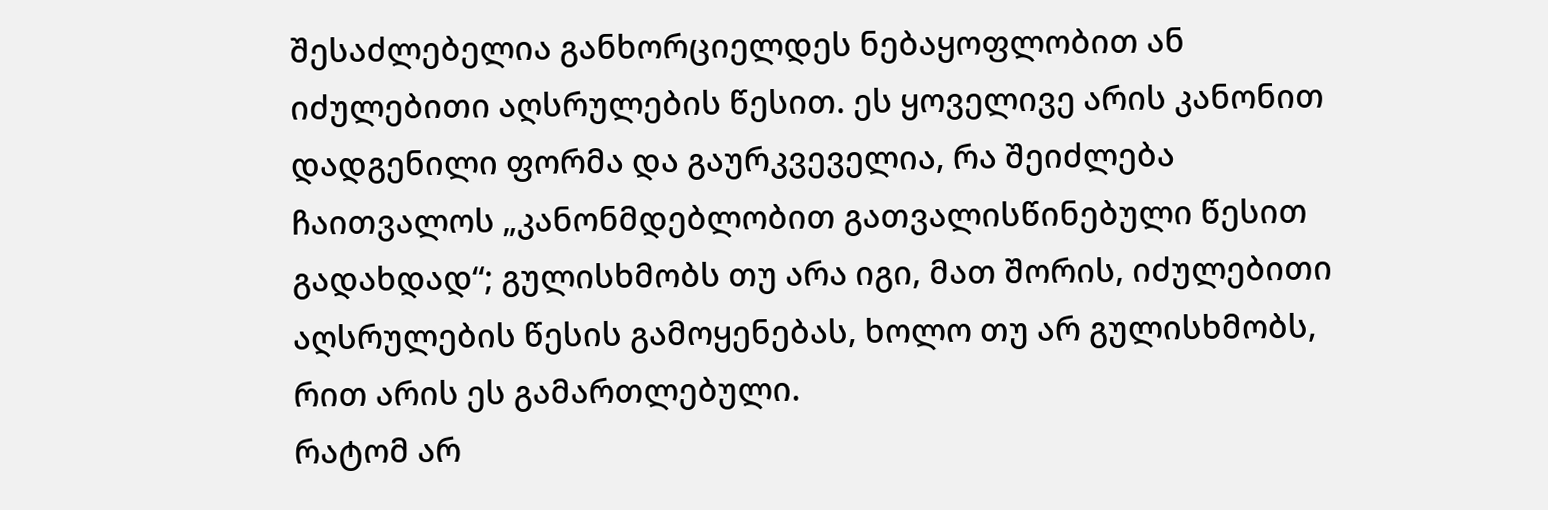შესაძლებელია განხორციელდეს ნებაყოფლობით ან იძულებითი აღსრულების წესით. ეს ყოველივე არის კანონით დადგენილი ფორმა და გაურკვეველია, რა შეიძლება ჩაითვალოს „კანონმდებლობით გათვალისწინებული წესით გადახდად“; გულისხმობს თუ არა იგი, მათ შორის, იძულებითი აღსრულების წესის გამოყენებას, ხოლო თუ არ გულისხმობს, რით არის ეს გამართლებული.
რატომ არ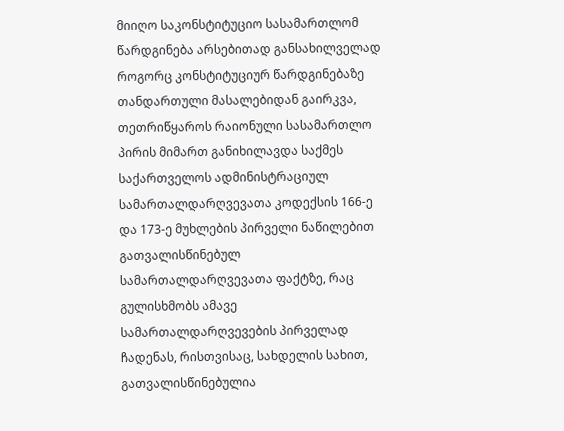მიიღო საკონსტიტუციო სასამართლომ წარდგინება არსებითად განსახილველად
როგორც კონსტიტუციურ წარდგინებაზე თანდართული მასალებიდან გაირკვა, თეთრიწყაროს რაიონული სასამართლო პირის მიმართ განიხილავდა საქმეს საქართველოს ადმინისტრაციულ სამართალდარღვევათა კოდექსის 166-ე და 173-ე მუხლების პირველი ნაწილებით გათვალისწინებულ სამართალდარღვევათა ფაქტზე, რაც გულისხმობს ამავე სამართალდარღვევების პირველად ჩადენას, რისთვისაც, სახდელის სახით, გათვალისწინებულია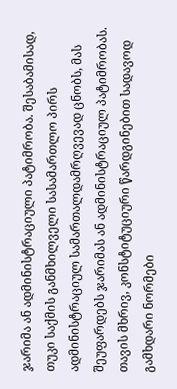ჯარიმა ან ადმინისტრაციული პატიმრობა. შესაბამისად, თუკი საქმის განმხილველი სასამართლო პირს ადმინისტრაციულ სამართალდამრღვევად ცნობს, მას შეუფარდებს ჯარიმას ან ადმინისტრაციულ პატიმრობას. თავის მხრივ, კონსტიტუციური წარდგინებით სადავოდ გამხდარი ნორმები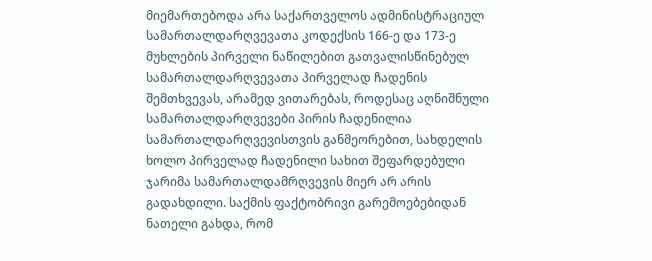მიემართებოდა არა საქართველოს ადმინისტრაციულ სამართალდარღვევათა კოდექსის 166-ე და 173-ე მუხლების პირველი ნაწილებით გათვალისწინებულ სამართალდარღვევათა პირველად ჩადენის შემთხვევას, არამედ ვითარებას, როდესაც აღნიშნული სამართალდარღვევები პირის ჩადენილია სამართალდარღვევისთვის განმეორებით, სახდელის ხოლო პირველად ჩადენილი სახით შეფარდებული ჯარიმა სამართალდამრღვევის მიერ არ არის გადახდილი. საქმის ფაქტობრივი გარემოებებიდან ნათელი გახდა, რომ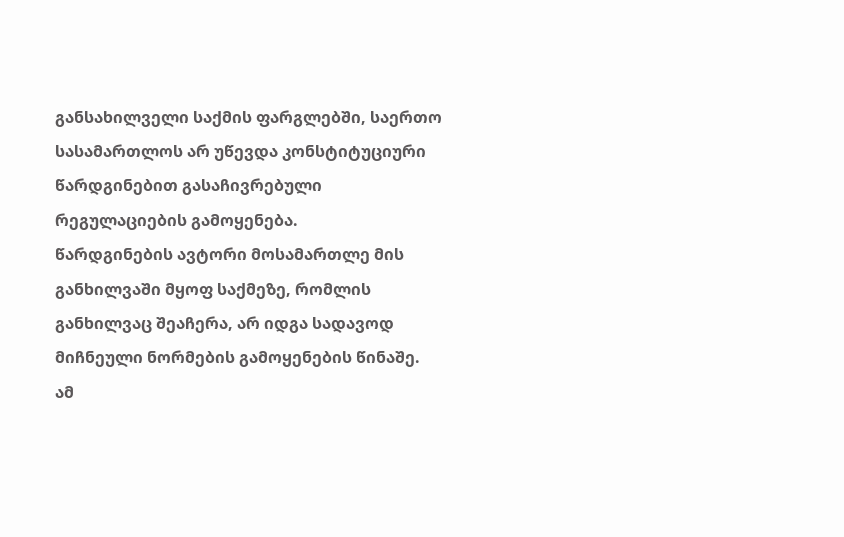განსახილველი საქმის ფარგლებში, საერთო სასამართლოს არ უწევდა კონსტიტუციური წარდგინებით გასაჩივრებული რეგულაციების გამოყენება.
წარდგინების ავტორი მოსამართლე მის განხილვაში მყოფ საქმეზე, რომლის განხილვაც შეაჩერა, არ იდგა სადავოდ მიჩნეული ნორმების გამოყენების წინაშე. ამ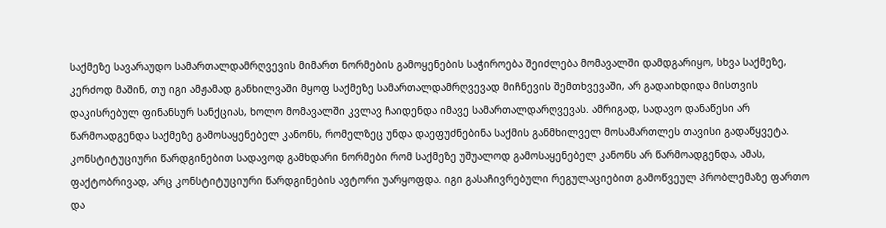საქმეზე სავარაუდო სამართალდამრღვევის მიმართ ნორმების გამოყენების საჭიროება შეიძლება მომავალში დამდგარიყო, სხვა საქმეზე, კერძოდ მაშინ, თუ იგი ამჟამად განხილვაში მყოფ საქმეზე სამართალდამრღვევად მიჩნევის შემთხვევაში, არ გადაიხდიდა მისთვის დაკისრებულ ფინანსურ სანქციას, ხოლო მომავალში კვლავ ჩაიდენდა იმავე სამართალდარღვევას. ამრიგად, სადავო დანაწესი არ წარმოადგენდა საქმეზე გამოსაყენებელ კანონს, რომელზეც უნდა დაეფუძნებინა საქმის განმხილველ მოსამართლეს თავისი გადაწყვეტა.
კონსტიტუციური წარდგინებით სადავოდ გამხდარი ნორმები რომ საქმეზე უშუალოდ გამოსაყენებელ კანონს არ წარმოადგენდა, ამას, ფაქტობრივად, არც კონსტიტუციური წარდგინების ავტორი უარყოფდა. იგი გასაჩივრებული რეგულაციებით გამოწვეულ პრობლემაზე ფართო და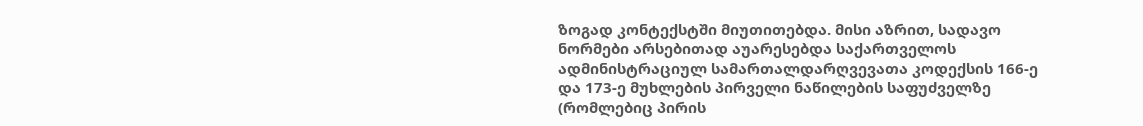ზოგად კონტექსტში მიუთითებდა. მისი აზრით, სადავო ნორმები არსებითად აუარესებდა საქართველოს ადმინისტრაციულ სამართალდარღვევათა კოდექსის 166-ე და 173-ე მუხლების პირველი ნაწილების საფუძველზე (რომლებიც პირის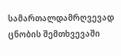სამართალდამრღვევად ცნობის შემთხვევაში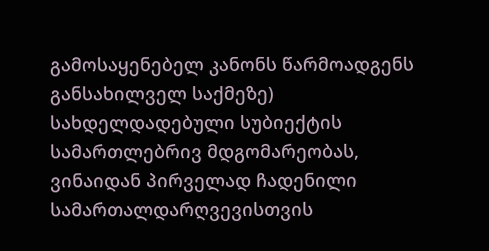გამოსაყენებელ კანონს წარმოადგენს განსახილველ საქმეზე) სახდელდადებული სუბიექტის სამართლებრივ მდგომარეობას, ვინაიდან პირველად ჩადენილი სამართალდარღვევისთვის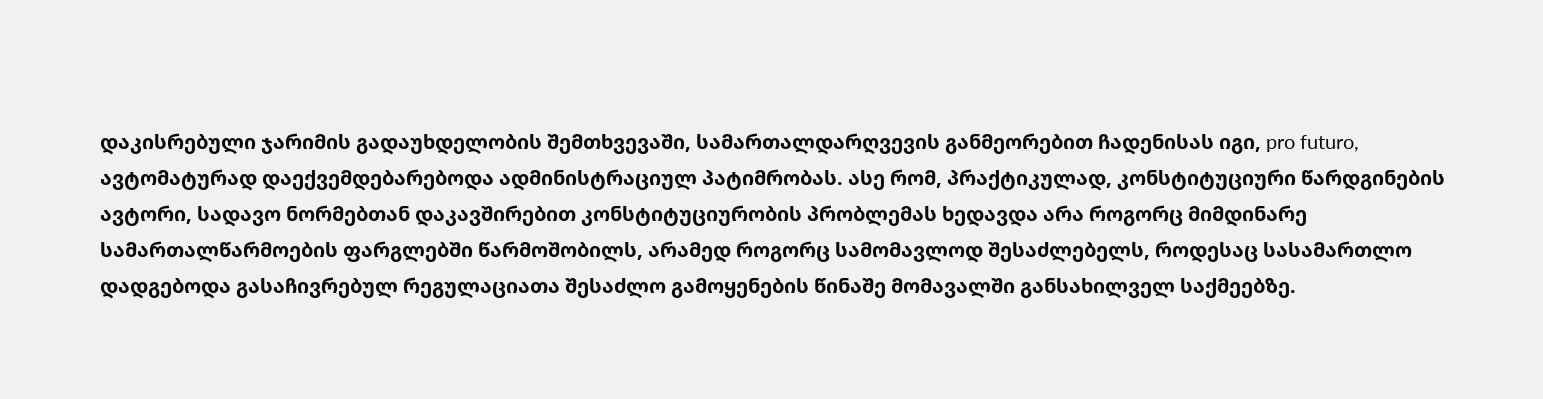დაკისრებული ჯარიმის გადაუხდელობის შემთხვევაში, სამართალდარღვევის განმეორებით ჩადენისას იგი, pro futuro, ავტომატურად დაექვემდებარებოდა ადმინისტრაციულ პატიმრობას. ასე რომ, პრაქტიკულად, კონსტიტუციური წარდგინების ავტორი, სადავო ნორმებთან დაკავშირებით კონსტიტუციურობის პრობლემას ხედავდა არა როგორც მიმდინარე სამართალწარმოების ფარგლებში წარმოშობილს, არამედ როგორც სამომავლოდ შესაძლებელს, როდესაც სასამართლო დადგებოდა გასაჩივრებულ რეგულაციათა შესაძლო გამოყენების წინაშე მომავალში განსახილველ საქმეებზე.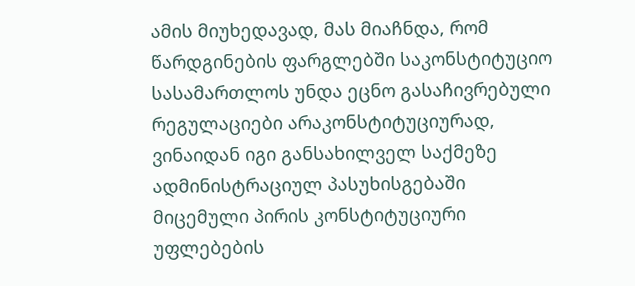ამის მიუხედავად, მას მიაჩნდა, რომ წარდგინების ფარგლებში საკონსტიტუციო სასამართლოს უნდა ეცნო გასაჩივრებული რეგულაციები არაკონსტიტუციურად, ვინაიდან იგი განსახილველ საქმეზე ადმინისტრაციულ პასუხისგებაში მიცემული პირის კონსტიტუციური უფლებების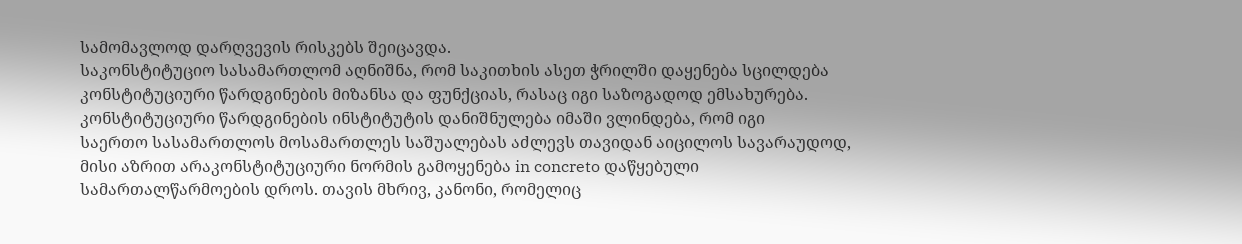სამომავლოდ დარღვევის რისკებს შეიცავდა.
საკონსტიტუციო სასამართლომ აღნიშნა, რომ საკითხის ასეთ ჭრილში დაყენება სცილდება კონსტიტუციური წარდგინების მიზანსა და ფუნქციას, რასაც იგი საზოგადოდ ემსახურება. კონსტიტუციური წარდგინების ინსტიტუტის დანიშნულება იმაში ვლინდება, რომ იგი
საერთო სასამართლოს მოსამართლეს საშუალებას აძლევს თავიდან აიცილოს სავარაუდოდ, მისი აზრით არაკონსტიტუციური ნორმის გამოყენება in concreto დაწყებული სამართალწარმოების დროს. თავის მხრივ, კანონი, რომელიც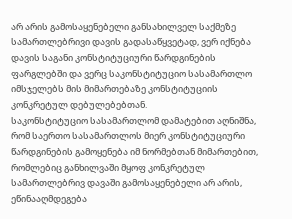არ არის გამოსაყენებელი განსახილველ საქმეზე სამართლებრივი დავის გადასაწყვეტად, ვერ იქნება დავის საგანი კონსტიტუციური წარდგინების ფარგლებში და ვერც საკონსტიტუციო სასამართლო იმსჯელებს მის მიმართებაზე კონსტიტუციის კონკრეტულ დებულებებთან.
საკონსტიტუციო სასამართლომ დამატებით აღნიშნა, რომ საერთო სასამართლოს მიერ კონსტიტუციური წარდგინების გამოყენება იმ ნორმებთან მიმართებით, რომლებიც განხილვაში მყოფ კონკრეტულ სამართლებრივ დავაში გამოსაყენებელი არ არის, ეწინააღმდეგება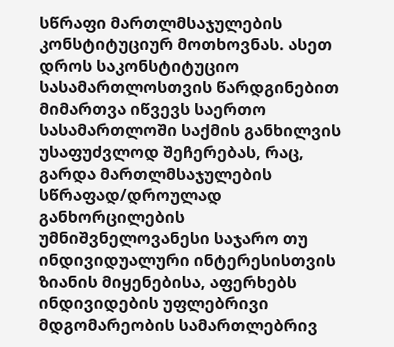სწრაფი მართლმსაჯულების კონსტიტუციურ მოთხოვნას. ასეთ დროს საკონსტიტუციო სასამართლოსთვის წარდგინებით მიმართვა იწვევს საერთო სასამართლოში საქმის განხილვის უსაფუძვლოდ შეჩერებას, რაც, გარდა მართლმსაჯულების სწრაფად/დროულად განხორცილების უმნიშვნელოვანესი საჯარო თუ ინდივიდუალური ინტერესისთვის ზიანის მიყენებისა, აფერხებს ინდივიდების უფლებრივი მდგომარეობის სამართლებრივ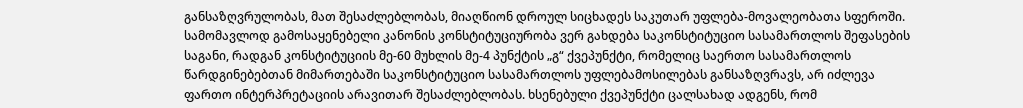განსაზღვრულობას, მათ შესაძლებლობას, მიაღწიონ დროულ სიცხადეს საკუთარ უფლება-მოვალეობათა სფეროში.
სამომავლოდ გამოსაყენებელი კანონის კონსტიტუციურობა ვერ გახდება საკონსტიტუციო სასამართლოს შეფასების საგანი, რადგან კონსტიტუციის მე-60 მუხლის მე-4 პუნქტის „გ“ ქვეპუნქტი, რომელიც საერთო სასამართლოს წარდგინებებთან მიმართებაში საკონსტიტუციო სასამართლოს უფლებამოსილებას განსაზღვრავს, არ იძლევა ფართო ინტერპრეტაციის არავითარ შესაძლებლობას. ხსენებული ქვეპუნქტი ცალსახად ადგენს, რომ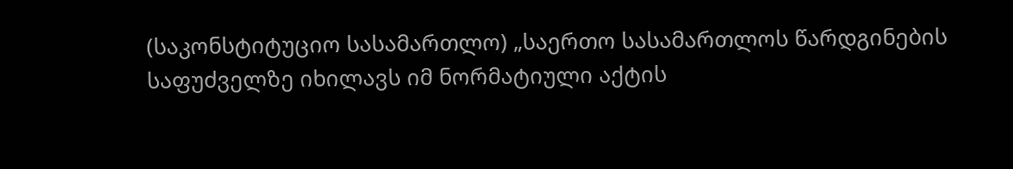(საკონსტიტუციო სასამართლო) „საერთო სასამართლოს წარდგინების საფუძველზე იხილავს იმ ნორმატიული აქტის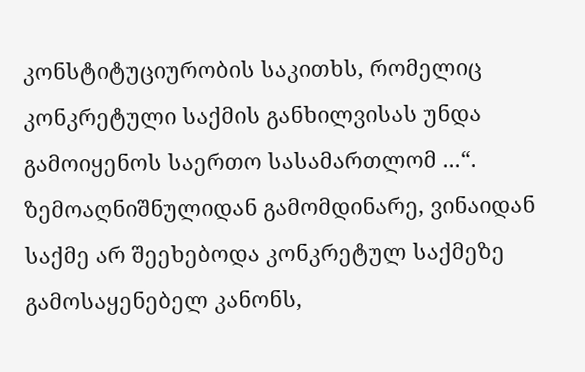კონსტიტუციურობის საკითხს, რომელიც კონკრეტული საქმის განხილვისას უნდა გამოიყენოს საერთო სასამართლომ ...“.
ზემოაღნიშნულიდან გამომდინარე, ვინაიდან საქმე არ შეეხებოდა კონკრეტულ საქმეზე გამოსაყენებელ კანონს,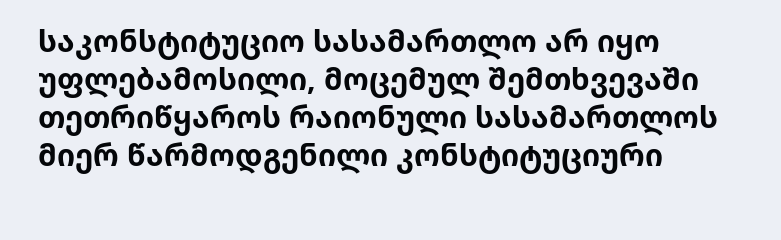საკონსტიტუციო სასამართლო არ იყო უფლებამოსილი, მოცემულ შემთხვევაში თეთრიწყაროს რაიონული სასამართლოს მიერ წარმოდგენილი კონსტიტუციური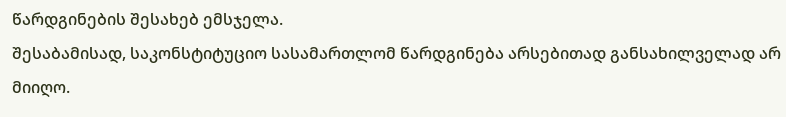წარდგინების შესახებ ემსჯელა.
შესაბამისად, საკონსტიტუციო სასამართლომ წარდგინება არსებითად განსახილველად არ მიიღო.